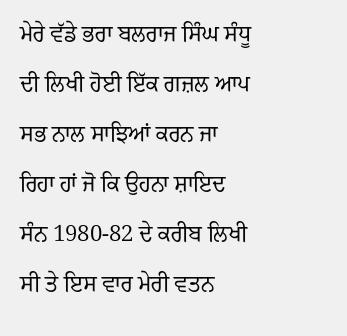ਮੇਰੇ ਵੱਡੇ ਭਰਾ ਬਲਰਾਜ ਸਿੰਘ ਸੰਧੂ ਦੀ ਲਿਖੀ ਹੋਈ ਇੱਕ ਗਜ਼ਲ ਆਪ ਸਭ ਨਾਲ ਸਾਝਿਆਂ ਕਰਨ ਜਾ ਰਿਹਾ ਹਾਂ ਜੋ ਕਿ ਉਹਨਾ ਸ਼ਾਇਦ ਸੰਨ 1980-82 ਦੇ ਕਰੀਬ ਲਿਖੀ ਸੀ ਤੇ ਇਸ ਵਾਰ ਮੇਰੀ ਵਤਨ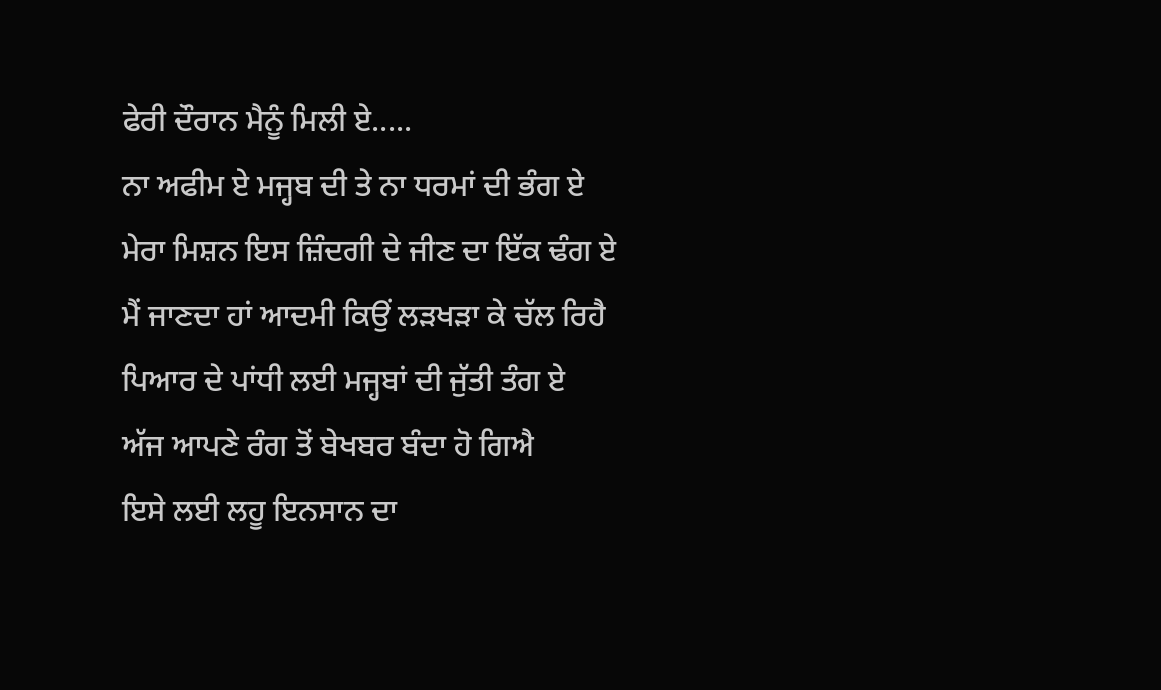ਫੇਰੀ ਦੌਰਾਨ ਮੈਨੂੰ ਮਿਲੀ ਏ.....
ਨਾ ਅਫੀਮ ਏ ਮਜ੍ਹਬ ਦੀ ਤੇ ਨਾ ਧਰਮਾਂ ਦੀ ਭੰਗ ਏ
ਮੇਰਾ ਮਿਸ਼ਨ ਇਸ ਜ਼ਿੰਦਗੀ ਦੇ ਜੀਣ ਦਾ ਇੱਕ ਢੰਗ ਏ
ਮੈਂ ਜਾਣਦਾ ਹਾਂ ਆਦਮੀ ਕਿਉਂ ਲੜਖੜਾ ਕੇ ਚੱਲ ਰਿਹੈ
ਪਿਆਰ ਦੇ ਪਾਂਧੀ ਲਈ ਮਜ੍ਹਬਾਂ ਦੀ ਜੁੱਤੀ ਤੰਗ ਏ
ਅੱਜ ਆਪਣੇ ਰੰਗ ਤੋਂ ਬੇਖਬਰ ਬੰਦਾ ਹੋ ਗਿਐ
ਇਸੇ ਲਈ ਲਹੂ ਇਨਸਾਨ ਦਾ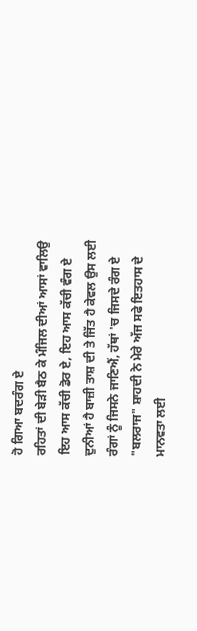ਹੋ ਗਿਆ ਬਦਰੰਗ ਏ
ਰਹਿਤਾਂ ਦੀ ਬੇੜੀ ਬੈਠ ਕੇ ਮੰਜਿਲ ਦੀਆਂ ਆਸਾਂ ਵਾਲਿਉ
ਇਹ ਆਸ ਕੱਚੀ ਡੋਰ ਏ, ਇਹ ਆਸ ਕੱਚੀ ਵੰਗ ਏ
ਦੁਨੀਆਂ ਹੈ ਬਾਜ਼ੀ ਤਾਸ਼ ਦੀ ਤੇ ਜਿੱਤ ਹੈ ਕੇਵਲ ਉਸ ਲਈ
ਰੰਗਾਂ ਨੂੰ ਜਿਸਨੇ ਜਾਣਿਐਂ, ਹੱਥਾਂ 'ਚ ਜਿਸਦੇ ਰੰਗ ਏ
"ਬਲਰਾਜ" ਸ਼ਾਹਦੀ ਨੇ ਮੇਰੇ ਅੱਜ ਸਫੇ ਇਤਹਾਸ ਦੇ
ਮਾਨਵਤਾ ਲਈ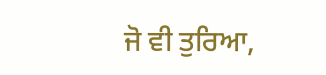ਜੋ ਵੀ ਤੁਰਿਆ,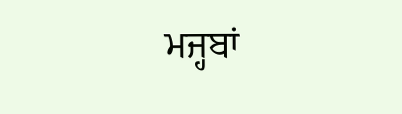ਮਜ੍ਹਬਾਂ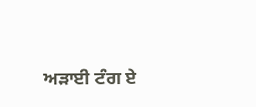ਅੜਾਈ ਟੰਗ ਏ